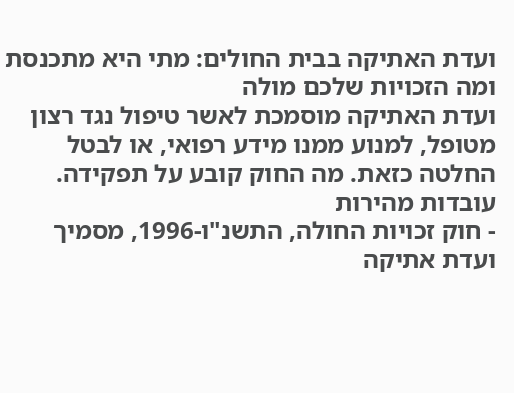ועדת האתיקה בבית החולים: מתי היא מתכנסת ומה הזכויות שלכם מולה
ועדת האתיקה מוסמכת לאשר טיפול נגד רצון מטופל, למנוע ממנו מידע רפואי, או לבטל החלטה כזאת. מה החוק קובע על תפקידה.
עובדות מהירות
- חוק זכויות החולה, התשנ"ו-1996, מסמיך ועדת אתיקה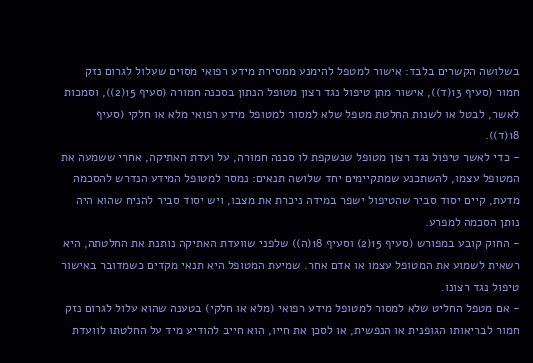בשלושה הקשרים בלבד: אישור למטפל להימנע ממסירת מידע רפואי מסוים שעלול לגרום נזק חמור (סעיף 13(ד)), אישור מתן טיפול נגד רצון מטופל הנתון בסכנה חמורה (סעיף 15(2)), וסמכות לאשר, לבטל או לשנות החלטת מטפל שלא למסור למטופל מידע רפואי מלא או חלקי (סעיף 18(ד)).
- כדי לאשר טיפול נגד רצון מטופל שנשקפת לו סכנה חמורה, על ועדת האתיקה, אחרי ששמעה את המטופל עצמו, להשתכנע שמתקיימים יחד שלושה תנאים: נמסר למטופל המידע הנדרש להסכמה מדעת, קיים יסוד סביר שהטיפול ישפר במידה ניכרת את מצבו, ויש יסוד סביר להניח שהוא היה נותן הסכמה למפרע.
- החוק קובע במפורש (סעיף 15(2) וסעיף 18(ה)) שלפני שוועדת האתיקה נותנת את החלטתה, היא רשאית לשמוע את המטופל עצמו או אדם אחר. שמיעת המטופל היא תנאי מקדים כשמדובר באישור טיפול נגד רצונו.
- אם מטפל החליט שלא למסור למטופל מידע רפואי (מלא או חלקי) בטענה שהוא עלול לגרום נזק חמור לבריאותו הגופנית או הנפשית, או לסכן את חייו, הוא חייב להודיע מיד על החלטתו לוועדת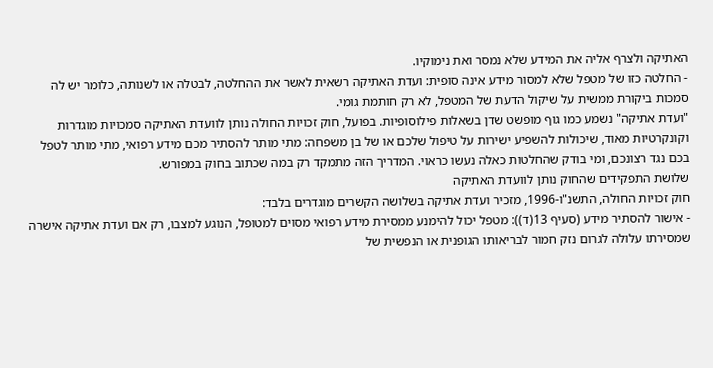האתיקה ולצרף אליה את המידע שלא נמסר ואת נימוקיו.
- החלטה כזו של מטפל שלא למסור מידע אינה סופית: ועדת האתיקה רשאית לאשר את ההחלטה, לבטלה או לשנותה, כלומר יש לה סמכות ביקורת ממשית על שיקול הדעת של המטפל, לא רק חותמת גומי.
"ועדת אתיקה" נשמע כמו גוף מופשט שדן בשאלות פילוסופיות. בפועל, חוק זכויות החולה נותן לוועדת האתיקה סמכויות מוגדרות וקונקרטיות מאוד, שיכולות להשפיע ישירות על טיפול שלכם או של בן משפחה: מתי מותר להסתיר מכם מידע רפואי, מתי מותר לטפל בכם נגד רצונכם, ומי בודק שהחלטות כאלה נעשו כראוי. המדריך הזה מתמקד רק במה שכתוב בחוק במפורש.
שלושת התפקידים שהחוק נותן לוועדת האתיקה
חוק זכויות החולה, התשנ"ו-1996, מזכיר ועדת אתיקה בשלושה הקשרים מוגדרים בלבד:
- אישור להסתיר מידע (סעיף 13(ד)): מטפל יכול להימנע ממסירת מידע רפואי מסוים למטופל, הנוגע למצבו, רק אם ועדת אתיקה אישרה שמסירתו עלולה לגרום נזק חמור לבריאותו הגופנית או הנפשית של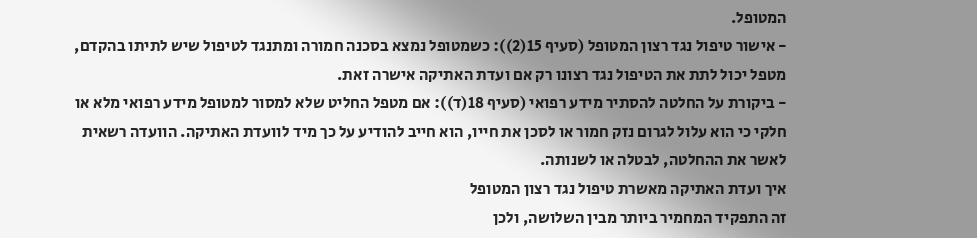המטופל.
- אישור טיפול נגד רצון המטופל (סעיף 15(2)): כשמטופל נמצא בסכנה חמורה ומתנגד לטיפול שיש לתיתו בהקדם, מטפל יכול לתת את הטיפול נגד רצונו רק אם ועדת האתיקה אישרה זאת.
- ביקורת על החלטה להסתיר מידע רפואי (סעיף 18(ד)): אם מטפל החליט שלא למסור למטופל מידע רפואי מלא או חלקי כי הוא עלול לגרום נזק חמור או לסכן את חייו, הוא חייב להודיע על כך מיד לוועדת האתיקה. הוועדה רשאית לאשר את ההחלטה, לבטלה או לשנותה.
איך ועדת האתיקה מאשרת טיפול נגד רצון המטופל
זה התפקיד המחמיר ביותר מבין השלושה, ולכן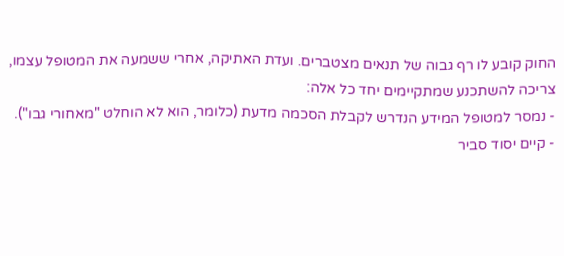החוק קובע לו רף גבוה של תנאים מצטברים. ועדת האתיקה, אחרי ששמעה את המטופל עצמו, צריכה להשתכנע שמתקיימים יחד כל אלה:
- נמסר למטופל המידע הנדרש לקבלת הסכמה מדעת (כלומר, הוא לא הוחלט "מאחורי גבו").
- קיים יסוד סביר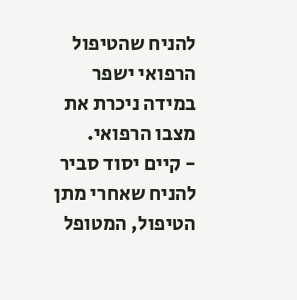להניח שהטיפול הרפואי ישפר במידה ניכרת את מצבו הרפואי.
- קיים יסוד סביר להניח שאחרי מתן הטיפול, המטופל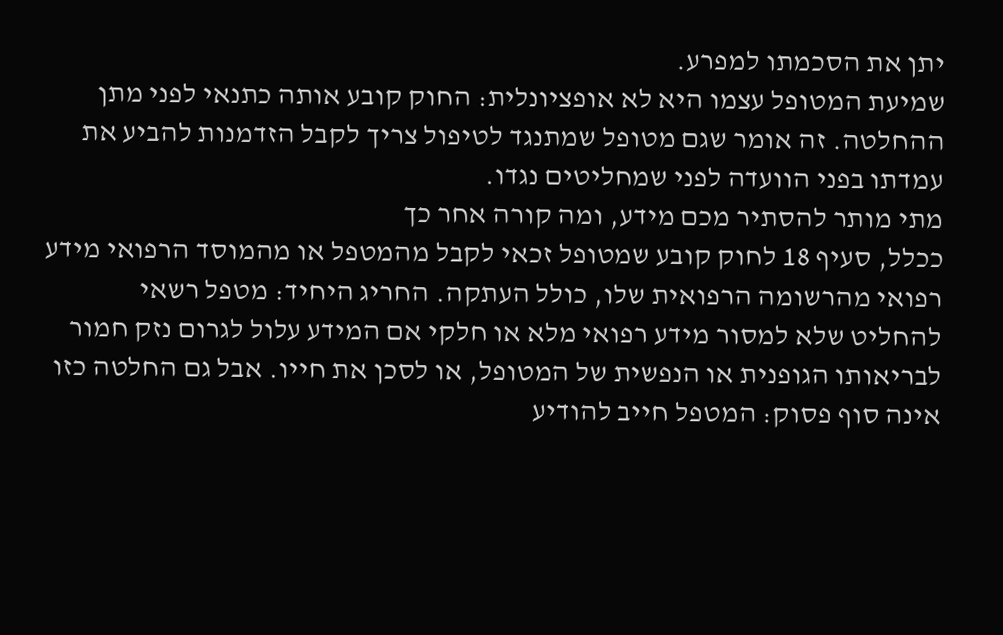יתן את הסכמתו למפרע.
שמיעת המטופל עצמו היא לא אופציונלית: החוק קובע אותה כתנאי לפני מתן ההחלטה. זה אומר שגם מטופל שמתנגד לטיפול צריך לקבל הזדמנות להביע את עמדתו בפני הוועדה לפני שמחליטים נגדו.
מתי מותר להסתיר מכם מידע, ומה קורה אחר כך
ככלל, סעיף 18 לחוק קובע שמטופל זכאי לקבל מהמטפל או מהמוסד הרפואי מידע רפואי מהרשומה הרפואית שלו, כולל העתקה. החריג היחיד: מטפל רשאי להחליט שלא למסור מידע רפואי מלא או חלקי אם המידע עלול לגרום נזק חמור לבריאותו הגופנית או הנפשית של המטופל, או לסכן את חייו. אבל גם החלטה כזו אינה סוף פסוק: המטפל חייב להודיע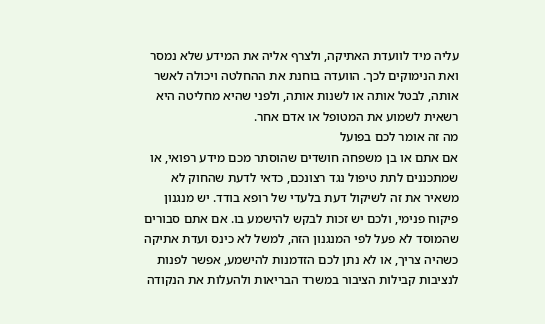עליה מיד לוועדת האתיקה, ולצרף אליה את המידע שלא נמסר ואת הנימוקים לכך. הוועדה בוחנת את ההחלטה ויכולה לאשר אותה, לבטל אותה או לשנות אותה, ולפני שהיא מחליטה היא רשאית לשמוע את המטופל או אדם אחר.
מה זה אומר לכם בפועל
אם אתם או בן משפחה חושדים שהוסתר מכם מידע רפואי, או שמתכננים לתת טיפול נגד רצונכם, כדאי לדעת שהחוק לא משאיר את זה לשיקול דעת בלעדי של רופא בודד. יש מנגנון פיקוח פנימי, ולכם יש זכות לבקש להישמע בו. אם אתם סבורים שהמוסד לא פעל לפי המנגנון הזה, למשל לא כינס ועדת אתיקה כשהיה צריך, או לא נתן לכם הזדמנות להישמע, אפשר לפנות לנציבות קבילות הציבור במשרד הבריאות ולהעלות את הנקודה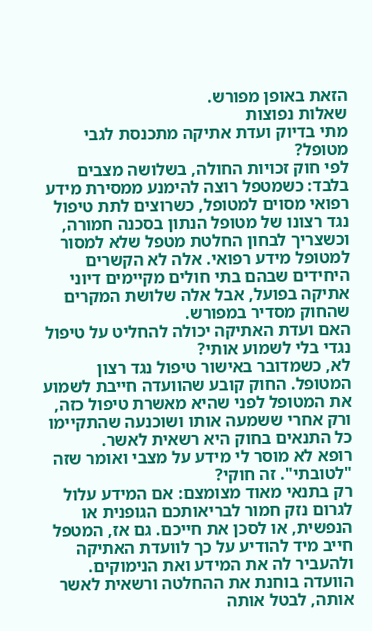הזאת באופן מפורש.
שאלות נפוצות
מתי בדיוק ועדת אתיקה מתכנסת לגבי מטופל?
לפי חוק זכויות החולה, בשלושה מצבים בלבד: כשמטפל רוצה להימנע ממסירת מידע רפואי מסוים למטופל, כשרוצים לתת טיפול נגד רצונו של מטופל הנתון בסכנה חמורה, וכשצריך לבחון החלטת מטפל שלא למסור למטופל מידע רפואי. אלה לא הקשרים היחידים שבהם בתי חולים מקיימים דיוני אתיקה בפועל, אבל אלה שלושת המקרים שהחוק מסדיר במפורש.
האם ועדת האתיקה יכולה להחליט על טיפול נגדי בלי לשמוע אותי?
לא, כשמדובר באישור טיפול נגד רצון המטופל. החוק קובע שהוועדה חייבת לשמוע את המטופל לפני שהיא מאשרת טיפול כזה, ורק אחרי ששמעה אותו ושוכנעה שהתקיימו כל התנאים בחוק היא רשאית לאשר.
רופא לא מוסר לי מידע על מצבי ואומר שזה "לטובתי". זה חוקי?
רק בתנאי מאוד מצומצם: אם המידע עלול לגרום נזק חמור לבריאותכם הגופנית או הנפשית, או לסכן את חייכם. גם אז, המטפל חייב מיד להודיע על כך לוועדת האתיקה ולהעביר לה את המידע ואת הנימוקים. הוועדה בוחנת את ההחלטה ורשאית לאשר אותה, לבטל אותה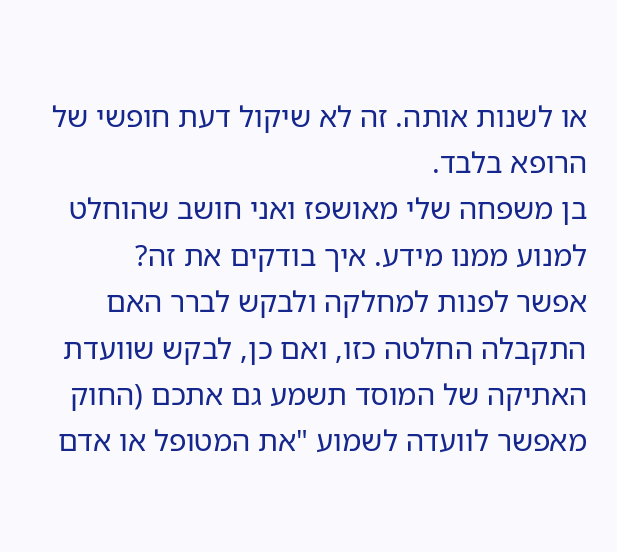או לשנות אותה. זה לא שיקול דעת חופשי של הרופא בלבד.
בן משפחה שלי מאושפז ואני חושב שהוחלט למנוע ממנו מידע. איך בודקים את זה?
אפשר לפנות למחלקה ולבקש לברר האם התקבלה החלטה כזו, ואם כן, לבקש שוועדת האתיקה של המוסד תשמע גם אתכם (החוק מאפשר לוועדה לשמוע "את המטופל או אדם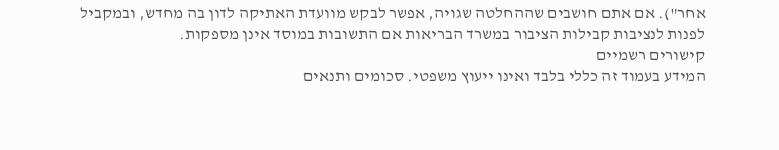אחר"). אם אתם חושבים שההחלטה שגויה, אפשר לבקש מוועדת האתיקה לדון בה מחדש, ובמקביל לפנות לנציבות קבילות הציבור במשרד הבריאות אם התשובות במוסד אינן מספקות.
קישורים רשמיים
המידע בעמוד זה כללי בלבד ואינו ייעוץ משפטי. סכומים ותנאים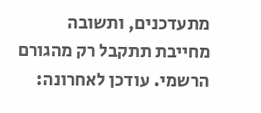מתעדכנים, ותשובה מחייבת תתקבל רק מהגורם הרשמי. עודכן לאחרונה: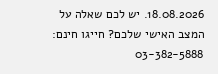18.08.2026. יש לכם שאלה על המצב האישי שלכם? חייגו חינם: 03-382-5888